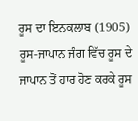ਰੂਸ ਦਾ ਇਨਕਲਾਬ (1905) ਰੂਸ-ਜਾਪਾਨ ਜੰਗ ਵਿੱਚ ਰੂਸ ਦੇ ਜਾਪਾਨ ਤੋਂ ਹਾਰ ਹੋਣ ਕਰਕੇ ਰੂਸ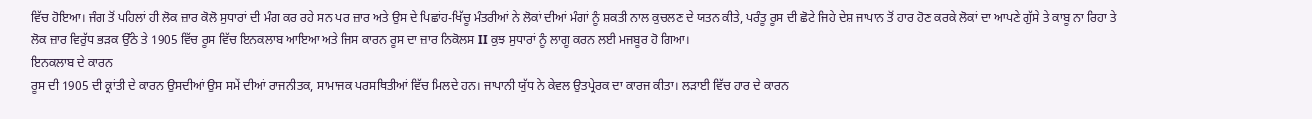ਵਿੱਚ ਹੋਇਆ। ਜੰਗ ਤੋਂ ਪਹਿਲਾਂ ਹੀ ਲੋਕ ਜ਼ਾਰ ਕੋਲੋ ਸੁਧਾਰਾਂ ਦੀ ਮੰਗ ਕਰ ਰਹੇ ਸਨ ਪਰ ਜ਼ਾਰ ਅਤੇ ਉਸ ਦੇ ਪਿਛਾਂਹ-ਖਿੱਚੂ ਮੰਤਰੀਆਂ ਨੇ ਲੋਕਾਂ ਦੀਆਂ ਮੰਗਾਂ ਨੂੰ ਸ਼ਕਤੀ ਨਾਲ ਕੁਚਲਣ ਦੇ ਯਤਨ ਕੀਤੇ, ਪਰੰਤੂ ਰੂਸ ਦੀ ਛੋਟੇ ਜਿਹੇ ਦੇਸ਼ ਜਾਪਾਨ ਤੋਂ ਹਾਰ ਹੋਣ ਕਰਕੇ ਲੋਕਾਂ ਦਾ ਆਪਣੇ ਗੁੱਸੇ ਤੇ ਕਾਬੂ ਨਾ ਰਿਹਾ ਤੇ ਲੋਕ ਜ਼ਾਰ ਵਿਰੁੱਧ ਭੜਕ ਉੱਠੇ ਤੇ 1905 ਵਿੱਚ ਰੂਸ ਵਿੱਚ ਇਨਕਲਾਬ ਆਇਆ ਅਤੇ ਜਿਸ ਕਾਰਨ ਰੂਸ ਦਾ ਜ਼ਾਰ ਨਿਕੋਲਸ II ਕੁਝ ਸੁਧਾਰਾਂ ਨੂੰ ਲਾਗੂ ਕਰਨ ਲਈ ਮਜਬੂਰ ਹੋ ਗਿਆ।
ਇਨਕਲਾਬ ਦੇ ਕਾਰਨ
ਰੂਸ ਦੀ 1905 ਦੀ ਕ੍ਰਾਂਤੀ ਦੇ ਕਾਰਨ ਉਸਦੀਆਂ ਉਸ ਸਮੇਂ ਦੀਆਂ ਰਾਜਨੀਤਕ, ਸਾਮਾਜਕ ਪਰਸਥਿਤੀਆਂ ਵਿੱਚ ਮਿਲਦੇ ਹਨ। ਜਾਪਾਨੀ ਯੁੱਧ ਨੇ ਕੇਵਲ ਉਤਪ੍ਰੇਰਕ ਦਾ ਕਾਰਜ ਕੀਤਾ। ਲੜਾਈ ਵਿੱਚ ਹਾਰ ਦੇ ਕਾਰਨ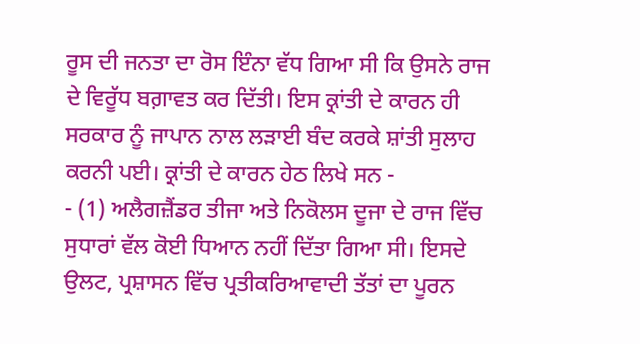ਰੂਸ ਦੀ ਜਨਤਾ ਦਾ ਰੋਸ ਇੰਨਾ ਵੱਧ ਗਿਆ ਸੀ ਕਿ ਉਸਨੇ ਰਾਜ ਦੇ ਵਿਰੂੱਧ ਬਗ਼ਾਵਤ ਕਰ ਦਿੱਤੀ। ਇਸ ਕ੍ਰਾਂਤੀ ਦੇ ਕਾਰਨ ਹੀ ਸਰਕਾਰ ਨੂੰ ਜਾਪਾਨ ਨਾਲ ਲੜਾਈ ਬੰਦ ਕਰਕੇ ਸ਼ਾਂਤੀ ਸੁਲਾਹ ਕਰਨੀ ਪਈ। ਕ੍ਰਾਂਤੀ ਦੇ ਕਾਰਨ ਹੇਠ ਲਿਖੇ ਸਨ -
- (1) ਅਲੈਗਜ਼ੈਂਡਰ ਤੀਜਾ ਅਤੇ ਨਿਕੋਲਸ ਦੂਜਾ ਦੇ ਰਾਜ ਵਿੱਚ ਸੁਧਾਰਾਂ ਵੱਲ ਕੋਈ ਧਿਆਨ ਨਹੀਂ ਦਿੱਤਾ ਗਿਆ ਸੀ। ਇਸਦੇ ਉਲਟ, ਪ੍ਰਸ਼ਾਸਨ ਵਿੱਚ ਪ੍ਰਤੀਕਰਿਆਵਾਦੀ ਤੱਤਾਂ ਦਾ ਪੂਰਨ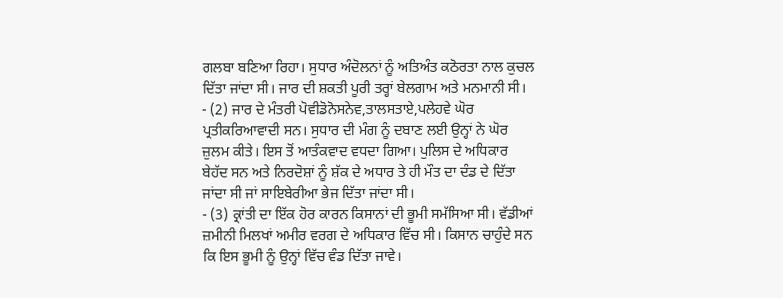ਗਲਬਾ ਬਣਿਆ ਰਿਹਾ। ਸੁਧਾਰ ਅੰਦੋਲਨਾਂ ਨੂੰ ਅਤਿਅੰਤ ਕਠੋਰਤਾ ਨਾਲ ਕੁਚਲ ਦਿੱਤਾ ਜਾਂਦਾ ਸੀ। ਜਾਰ ਦੀ ਸ਼ਕਤੀ ਪੂਰੀ ਤਰ੍ਹਾਂ ਬੇਲਗਾਮ ਅਤੇ ਮਨਮਾਨੀ ਸੀ।
- (2) ਜਾਰ ਦੇ ਮੰਤਰੀ ਪੋਵੀਡੋਨੋਸਨੇਵ,ਤਾਲਸਤਾਏ,ਪਲੇਹਵੇ ਘੋਰ ਪ੍ਰਤੀਕਰਿਆਵਾਦੀ ਸਨ। ਸੁਧਾਰ ਦੀ ਮੰਗ ਨੂੰ ਦਬਾਣ ਲਈ ਉਨ੍ਹਾਂ ਨੇ ਘੋਰ ਜ਼ੁਲਮ ਕੀਤੇ। ਇਸ ਤੋਂ ਆਤੰਕਵਾਦ ਵਧਦਾ ਗਿਆ। ਪੁਲਿਸ ਦੇ ਅਧਿਕਾਰ ਬੇਹੱਦ ਸਨ ਅਤੇ ਨਿਰਦੋਸ਼ਾਂ ਨੂੰ ਸ਼ੱਕ ਦੇ ਅਧਾਰ ਤੇ ਹੀ ਮੌਤ ਦਾ ਦੰਡ ਦੇ ਦਿੱਤਾ ਜਾਂਦਾ ਸੀ ਜਾਂ ਸਾਇਬੇਰੀਆ ਭੇਜ ਦਿੱਤਾ ਜਾਂਦਾ ਸੀ।
- (3) ਕ੍ਰਾਂਤੀ ਦਾ ਇੱਕ ਹੋਰ ਕਾਰਨ ਕਿਸਾਨਾਂ ਦੀ ਭੂਮੀ ਸਮੱਸਿਆ ਸੀ। ਵੱਡੀਆਂ ਜ਼ਮੀਨੀ ਮਿਲਖਾਂ ਅਮੀਰ ਵਰਗ ਦੇ ਅਧਿਕਾਰ ਵਿੱਚ ਸੀ। ਕਿਸਾਨ ਚਾਹੁੰਦੇ ਸਨ ਕਿ ਇਸ ਭੂਮੀ ਨੂੰ ਉਨ੍ਹਾਂ ਵਿੱਚ ਵੰਡ ਦਿੱਤਾ ਜਾਵੇ।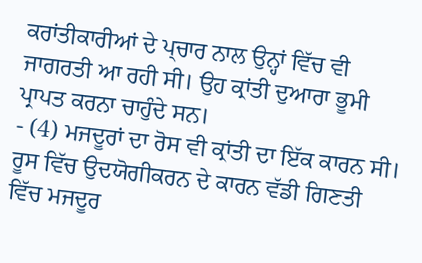ਕਰਾਂਤੀਕਾਰੀਆਂ ਦੇ ਪ੍ਚਾਰ ਨਾਲ ਉਨ੍ਹਾਂ ਵਿੱਚ ਵੀ ਜਾਗਰਤੀ ਆ ਰਹੀ ਸੀ। ਉਹ ਕ੍ਰਾਂਤੀ ਦੁਆਰਾ ਭੂਮੀ ਪ੍ਰਾਪਤ ਕਰਨਾ ਚਾਹੁੰਦੇ ਸਨ।
- (4) ਮਜਦੂਰਾਂ ਦਾ ਰੋਸ ਵੀ ਕ੍ਰਾਂਤੀ ਦਾ ਇੱਕ ਕਾਰਨ ਸੀ। ਰੂਸ ਵਿੱਚ ਉਦਯੋਗੀਕਰਨ ਦੇ ਕਾਰਨ ਵੱਡੀ ਗਿਣਤੀ ਵਿੱਚ ਮਜਦੂਰ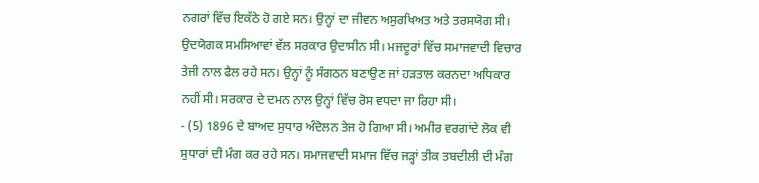ਨਗਰਾਂ ਵਿੱਚ ਇਕੱਠੇ ਹੋ ਗਏ ਸਨ। ਉਨ੍ਹਾਂ ਦਾ ਜੀਵਨ ਅਸੁਰਖਿਅਤ ਅਤੇ ਤਰਸਯੋਗ ਸੀ। ਉਦਯੋਗਕ ਸਮਸਿਆਵਾਂ ਵੱਲ ਸਰਕਾਰ ਉਦਾਸੀਨ ਸੀ। ਮਜਦੂਰਾਂ ਵਿੱਚ ਸਮਾਜਵਾਦੀ ਵਿਚਾਰ ਤੇਜੀ ਨਾਲ ਫੈਲ ਰਹੇ ਸਨ। ਉਨ੍ਹਾਂ ਨੂੰ ਸੰਗਠਨ ਬਣਾਉਣ ਜਾਂ ਹੜਤਾਲ ਕਰਨਦਾ ਅਧਿਕਾਰ ਨਹੀਂ ਸੀ। ਸਰਕਾਰ ਦੇ ਦਮਨ ਨਾਲ ਉਨ੍ਹਾਂ ਵਿੱਚ ਰੋਸ ਵਧਦਾ ਜਾ ਰਿਹਾ ਸੀ।
- (5) 1896 ਦੇ ਬਾਅਦ ਸੁਧਾਰ ਅੰਦੋਲਨ ਤੇਜ ਹੋ ਗਿਆ ਸੀ। ਅਮੀਰ ਵਰਗਾਂਦੇ ਲੋਕ ਵੀ ਸੁਧਾਰਾਂ ਦੀ ਮੰਗ ਕਰ ਰਹੇ ਸਨ। ਸਮਾਜਵਾਦੀ ਸਮਾਜ ਵਿੱਚ ਜੜ੍ਹਾਂ ਤੀਕ ਤਬਦੀਲੀ ਦੀ ਮੰਗ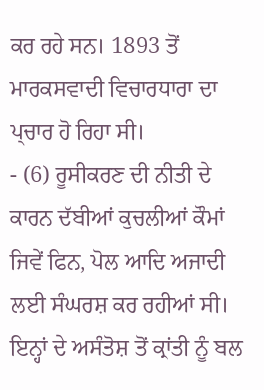ਕਰ ਰਹੇ ਸਨ। 1893 ਤੋਂ ਮਾਰਕਸਵਾਦੀ ਵਿਚਾਰਧਾਰਾ ਦਾ ਪ੍ਚਾਰ ਹੋ ਰਿਹਾ ਸੀ।
- (6) ਰੂਸੀਕਰਣ ਦੀ ਨੀਤੀ ਦੇ ਕਾਰਨ ਦੱਬੀਆਂ ਕੁਚਲੀਆਂ ਕੌਮਾਂ ਜਿਵੇਂ ਫਿਨ, ਪੋਲ ਆਦਿ ਅਜਾਦੀ ਲਈ ਸੰਘਰਸ਼ ਕਰ ਰਹੀਆਂ ਸੀ। ਇਨ੍ਹਾਂ ਦੇ ਅਸੰਤੋਸ਼ ਤੋਂ ਕ੍ਰਾਂਤੀ ਨੂੰ ਬਲ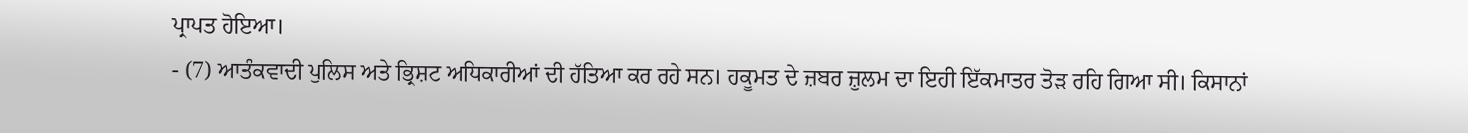ਪ੍ਰਾਪਤ ਹੋਇਆ।
- (7) ਆਤੰਕਵਾਦੀ ਪੁਲਿਸ ਅਤੇ ਭ੍ਰਿਸ਼ਟ ਅਧਿਕਾਰੀਆਂ ਦੀ ਹੱਤਿਆ ਕਰ ਰਹੇ ਸਨ। ਹਕੂਮਤ ਦੇ ਜ਼ਬਰ ਜ਼ੁਲਮ ਦਾ ਇਹੀ ਇੱਕਮਾਤਰ ਤੋੜ ਰਹਿ ਗਿਆ ਸੀ। ਕਿਸਾਨਾਂ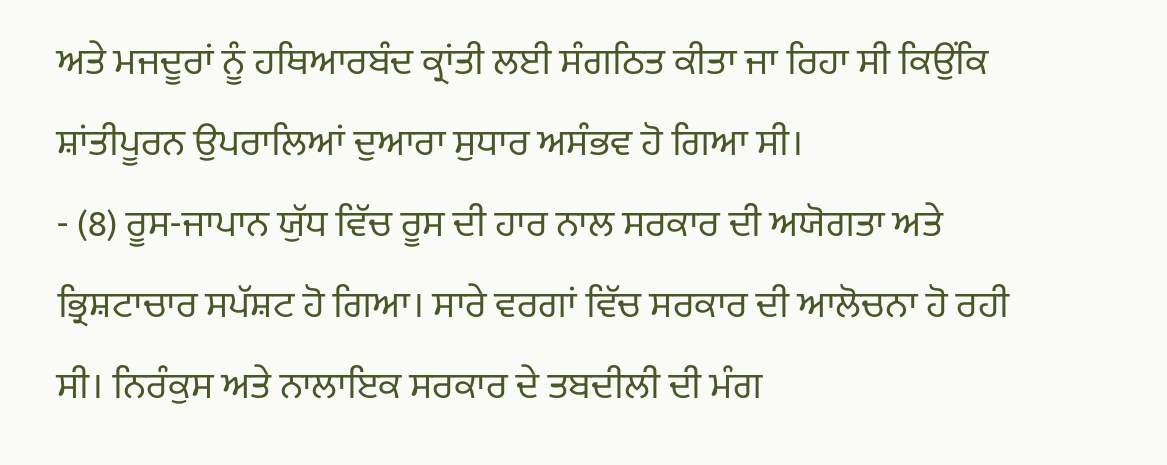ਅਤੇ ਮਜਦੂਰਾਂ ਨੂੰ ਹਥਿਆਰਬੰਦ ਕ੍ਰਾਂਤੀ ਲਈ ਸੰਗਠਿਤ ਕੀਤਾ ਜਾ ਰਿਹਾ ਸੀ ਕਿਉਂਕਿ ਸ਼ਾਂਤੀਪੂਰਨ ਉਪਰਾਲਿਆਂ ਦੁਆਰਾ ਸੁਧਾਰ ਅਸੰਭਵ ਹੋ ਗਿਆ ਸੀ।
- (8) ਰੂਸ-ਜਾਪਾਨ ਯੁੱਧ ਵਿੱਚ ਰੂਸ ਦੀ ਹਾਰ ਨਾਲ ਸਰਕਾਰ ਦੀ ਅਯੋਗਤਾ ਅਤੇ ਭ੍ਰਿਸ਼ਟਾਚਾਰ ਸਪੱਸ਼ਟ ਹੋ ਗਿਆ। ਸਾਰੇ ਵਰਗਾਂ ਵਿੱਚ ਸਰਕਾਰ ਦੀ ਆਲੋਚਨਾ ਹੋ ਰਹੀ ਸੀ। ਨਿਰੰਕੁਸ ਅਤੇ ਨਾਲਾਇਕ ਸਰਕਾਰ ਦੇ ਤਬਦੀਲੀ ਦੀ ਮੰਗ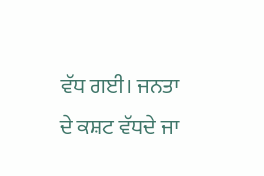ਵੱਧ ਗਈ। ਜਨਤਾ ਦੇ ਕਸ਼ਟ ਵੱਧਦੇ ਜਾ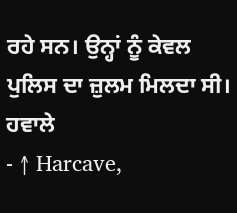ਰਹੇ ਸਨ। ਉਨ੍ਹਾਂ ਨੂੰ ਕੇਵਲ ਪੁਲਿਸ ਦਾ ਜ਼ੁਲਮ ਮਿਲਦਾ ਸੀ।
ਹਵਾਲੇ
- ↑ Harcave,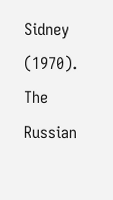Sidney (1970). The Russian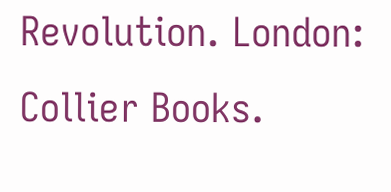Revolution. London: Collier Books.